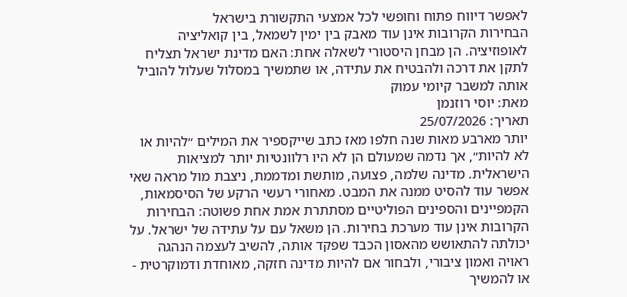לאפשר דיווח פתוח וחופשי לכל אמצעי התקשורת בישראל
הבחירות הקרובות אינן עוד מאבק בין ימין לשמאל, בין קואליציה לאופוזיציה. הן מבחן היסטורי לשאלה אחת: האם מדינת ישראל תצליח לתקן את דרכה ולהבטיח את עתידה, או שתמשיך במסלול שעלול להוביל אותה למשבר קיומי עמוק
מאת: יוסי רוזנמן
תאריך: 25/07/2026
יותר מארבע מאות שנה חלפו מאז כתב שייקספיר את המילים ״להיות או לא להיות״, אך נדמה שמעולם הן לא היו רלוונטיות יותר למציאות הישראלית. מדינה שלמה, פצועה, מותשת ומדממת, ניצבת מול מראה שאי אפשר עוד להסיט ממנה את המבט. מאחורי רעשי הרקע של הסיסמאות, הקמפיינים והספינים הפוליטיים מסתתרת אמת אחת פשוטה: הבחירות הקרובות אינן עוד מערכת בחירות. הן משאל עם על עתידה של ישראל. על יכולתה להתאושש מהאסון הכבד שפקד אותה, להשיב לעצמה הנהגה ראויה ואמון ציבורי, ולבחור אם להיות מדינה חזקה, מאוחדת ודמוקרטית - או להמשיך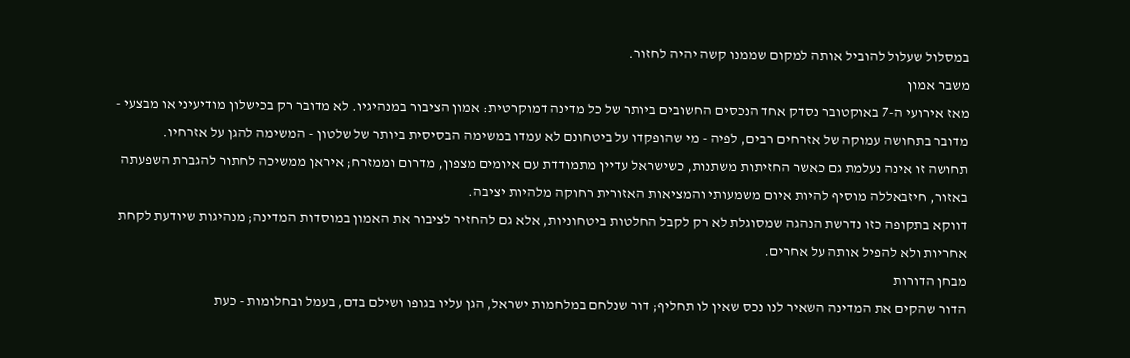במסלול שעלול להוביל אותה למקום שממנו קשה יהיה לחזור.
משבר אמון
מאז אירועי ה-7 באוקטובר נסדק אחד הנכסים החשובים ביותר של כל מדינה דמוקרטית: אמון הציבור במנהיגיו. לא מדובר רק בכישלון מודיעיני או מבצעי - מדובר בתחושה עמוקה של אזרחים רבים, לפיה - מי שהופקדו על ביטחונם לא עמדו במשימה הבסיסית ביותר של שלטון - המשימה להגן על אזרחיו.
תחושה זו אינה נעלמת גם כאשר החזיתות משתנות, כשישראל עדיין מתמודדת עם איומים מצפון, מדרום וממזרח; איראן ממשיכה לחתור להגברת השפעתה באזור, חיזבאללה מוסיף להיות איום משמעותי והמציאות האזורית רחוקה מלהיות יציבה.
דווקא בתקופה כזו נדרשת הנהגה שמסוגלת לא רק לקבל החלטות ביטחוניות, אלא גם להחזיר לציבור את האמון במוסדות המדינה; מנהיגות שיודעת לקחת אחריות ולא להפיל אותה על אחרים.
מבחן הדורות
הדור שהקים את המדינה השאיר לנו נכס שאין לו תחליף; דור שנלחם במלחמות ישראל, הגן עליו בגופו ושילם בדם, בעמל ובחלומות - כעת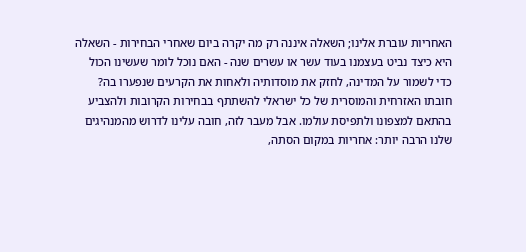האחריות עוברת אלינו; השאלה איננה רק מה יקרה ביום שאחרי הבחירות - השאלה היא כיצד נביט בעצמנו בעוד עשר או עשרים שנה - האם נוכל לומר שעשינו הכול כדי לשמור על המדינה, לחזק את מוסדותיה ולאחות את הקרעים שנפערו בה?
חובתו האזרחית והמוסרית של כל ישראלי להשתתף בבחירות הקרובות ולהצביע בהתאם למצפונו ולתפיסת עולמו. אבל מעבר לזה, חובה עלינו לדרוש מהמנהיגים שלנו הרבה יותר: אחריות במקום הסתה,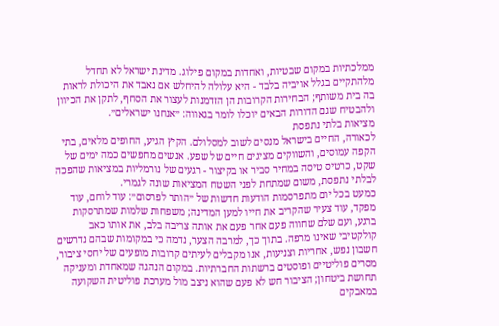ממלכתיות במקום שבטיות, ואחדות במקום פילוג. מדינת ישראל לא תחדל מלהתקיים בגלל אויביה בלבד - היא עלולה להיחלש אם נאבד את היכולת לראות בה בית משותף; הבחירות הקרובות הן הזדמנות לעצור את הסחף, לתקן את הכיוון ולהבטיח שגם הדורות הבאים יוכלו לומר בגאווה: ״אנחנו ישראלים״.
מציאות בלתי נתפסת
לכאורה, החיים בישראל מנסים לשוב למסלולם. הקיץ הגיע, החופים מלאים, בתי הקפה עמוסים, והשווקים מציגים חיים של שפע. אנשים מחפשים כמה ימים של שקט, כרטיס טיסה במחיר סביר או בקיצור - רגעים של נורמליות במציאות שהפכה לבלתי נתפסת, משום שמתחת לפני השטח המציאות שונה לגמרי.
כמעט בכל יום מתפרסמות הודעות חדשות של ״הותר לפרסום״: עוד לוחם, עוד מפקד, עוד צעיר שהקריב את חייו למען המדינה; משפחות שלמות שמתרסקות ברגע, ועם שלם שחווה פעם אחר פעם את אותה צריבה בלב, את אותו כאב קולקטיבי שאינו מרפה. בתוך כך, למרבה הצער, נדמה כי במקומות שבהם נדרשים חשבון נפש, אחריות וצניעות, אנו מקבלים לעיתים קרובות מופעים של יחסי ציבור, מסרים פוליטיים ופוסטים ברשתות החברתיות. במקום הנהגה שמאחדת ומעניקה תחושת ביטחון; הציבור חש לא פעם שהוא ניצב מול מערכת פוליטית השקועה במאבקים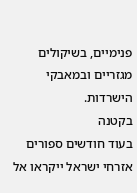פנימיים, בשיקולים מגזריים ובמאבקי הישרדות.
בקטנה
בעוד חודשים ספורים אזרחי ישראל ייקראו אל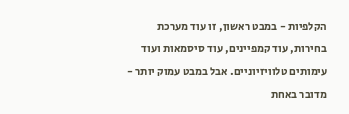הקלפיות - במבט ראשון, זו עוד מערכת בחירות, עוד קמפיינים, עוד סיסמאות ועוד עימותים טלוויזיוניים. אבל במבט עמוק יותר - מדובר באחת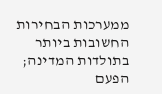ממערכות הבחירות החשובות ביותר בתולדות המדינה; הפעם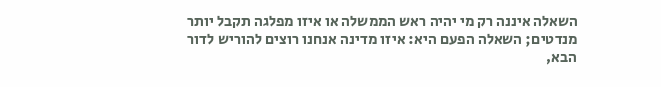השאלה איננה רק מי יהיה ראש הממשלה או איזו מפלגה תקבל יותר מנדטים; השאלה הפעם היא: איזו מדינה אנחנו רוצים להוריש לדור הבא,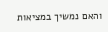והאם נמשיך במציאות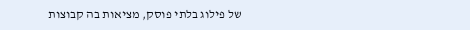של פילוג בלתי פוסק, מציאות בה קבוצות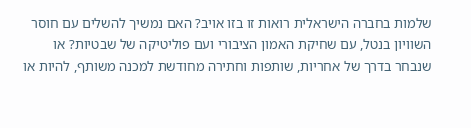שלמות בחברה הישראלית רואות זו בזו אויב? האם נמשיך להשלים עם חוסר השוויון בנטל, עם שחיקת האמון הציבורי ועם פוליטיקה של שבטיות? או שנבחר בדרך של אחריות, שותפות וחתירה מחודשת למכנה משותף, להיות או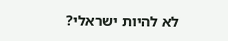לא להיות ישראלי?